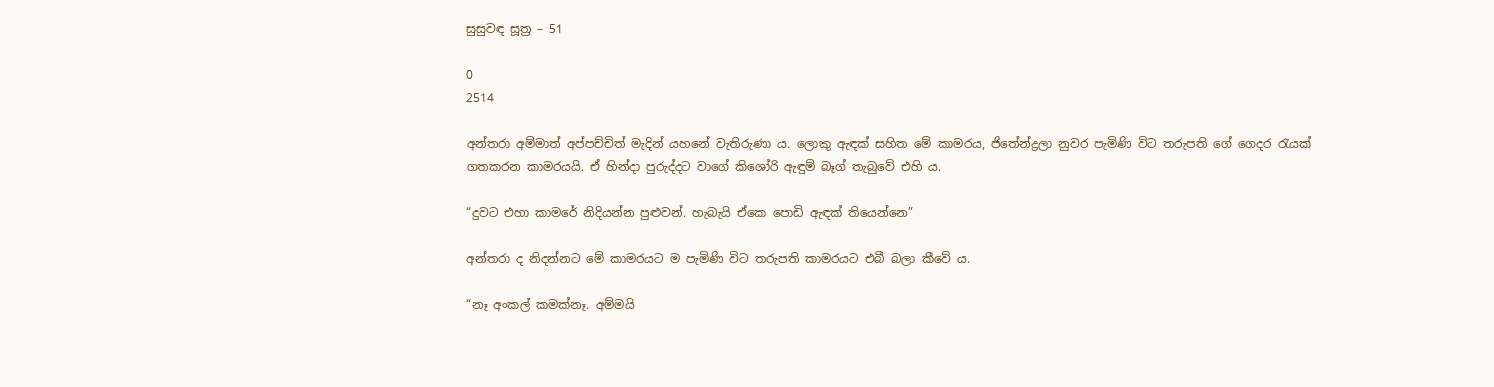සුසුවඳ සූත්‍ර – 51

0
2514

අන්තරා අම්මාත් අප්පච්චිත් මැදින් යහනේ වැතිරුණා ය. ලොකු ඇඳක් සහිත මේ කාමරය, ජිතේන්ද්‍රලා නුවර පැමිණි විට තරුපති ගේ ගෙදර රැයක් ගතකරන කාමරයයි. ඒ හින්දා පුරුද්දට වාගේ කිශෝරි ඇඳුම් බෑග් තැබුවේ එහි ය.

“දුවට එහා කාමරේ නිදියන්න පුළුවන්. හැබැයි ඒකෙ පොඩි ඇඳක් තියෙන්නෙ”

අන්තරා ද නිදන්නට මේ කාමරයට ම පැමිණි විට තරුපති කාමරයට එබී බලා කීවේ ය.

“නෑ අංකල් කමක්නෑ. අම්මයි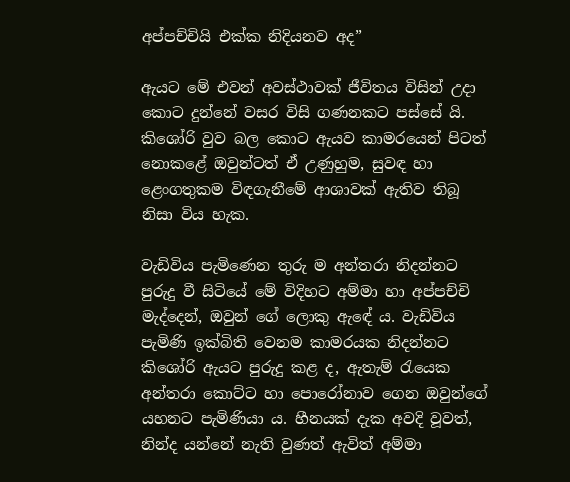අප්පච්චියි එක්ක නිදියනව අද”

ඇයට මේ එවන් අවස්ථාවක් ජීවිතය විසින් උදා කොට දුන්නේ වසර විසි ගණනකට පස්සේ යි. කිශෝරි වුව බල කොට ඇයව කාමරයෙන් පිටත් නොකළේ ඔවුන්ටත් ඒ උණුහුම, සුවඳ හා ළෙංගතුකම විඳගැනීමේ ආශාවක් ඇතිව තිබූ නිසා විය හැක.

වැඩිවිය පැමිණෙන තුරු ම අන්තරා නිදන්නට පුරුදු වී සිටියේ මේ විදිහට අම්මා හා අප්පච්චි මැද්දෙන්, ඔවුන් ගේ ලොකු ඇඳේ ය. වැඩිවිය පැමිණි ඉක්බිති වෙනම කාමරයක නිදන්නට කිශෝරි ඇයට පුරුදු කළ ද, ඇතැම් රැයෙක අන්තරා කොට්ට හා පොරෝනාව ගෙන ඔවුන්ගේ යහනට පැමිණියා ය. හීනයක් දැක අවදි වූවත්, නින්ද යන්නේ නැති වුණත් ඇවිත් අම්මා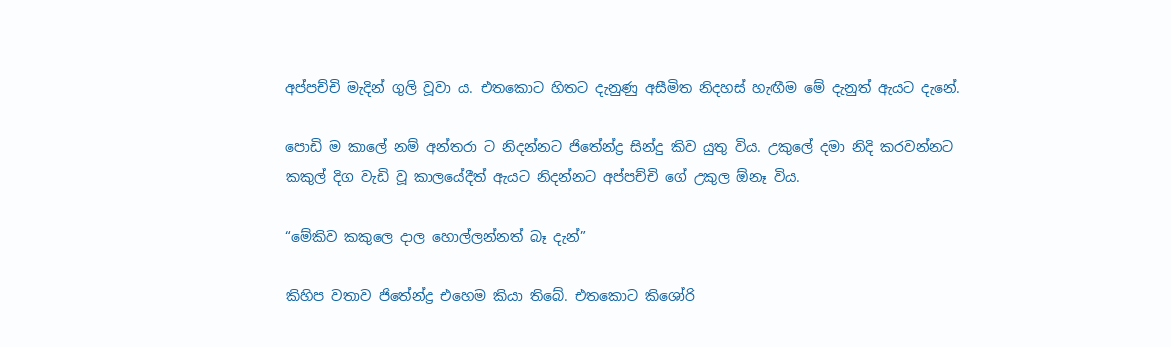අප්පච්චි මැදින් ගුලි වූවා ය. එතකොට හිතට දැනුණු අසීමිත නිදහස් හැඟීම මේ දැනුත් ඇයට දැනේ.

පොඩි ම කාලේ නම් අන්තරා ට නිදන්නට ජිතේන්ද්‍ර සින්දු කිව යුතු විය. උකුලේ දමා නිදි කරවන්නට කකුල් දිග වැඩි වූ කාලයේදීත් ඇයට නිදන්නට අප්පච්චි ගේ උකුල ඕනෑ විය.

“මේකිව කකුලෙ දාල හොල්ලන්නත් බෑ දැන්”

කිහිප වතාව ජිතේන්ද්‍ර එහෙම කියා තිබේ. එතකොට කිශෝරි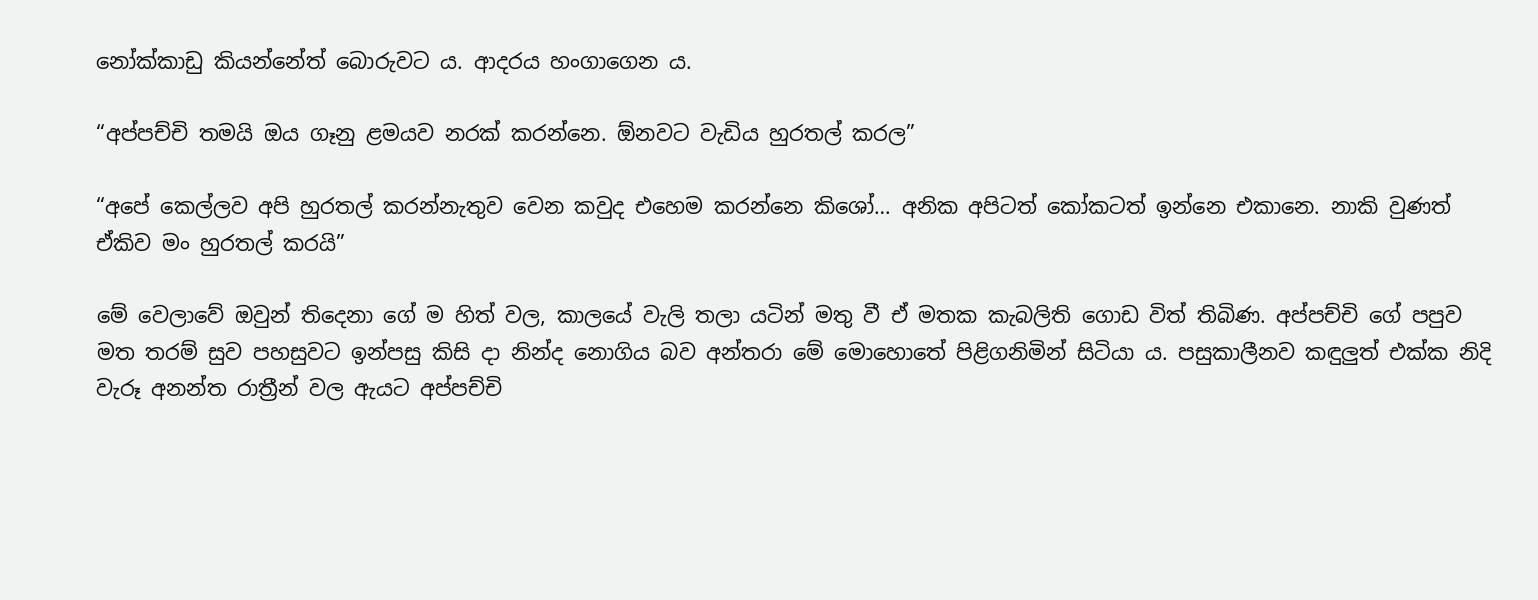නෝක්කාඩු කියන්නේත් බොරුවට ය. ආදරය හංගාගෙන ය.

“අප්පච්චි තමයි ඔය ගෑනු ළමයව නරක් කරන්නෙ. ඕනවට වැඩිය හුරතල් කරල”

“අපේ කෙල්ලව අපි හුරතල් කරන්නැතුව වෙන කවුද එහෙම කරන්නෙ කිශෝ… අනික අපිටත් කෝකටත් ඉන්නෙ එකානෙ. නාකි වුණත් ඒකිව මං හුරතල් කරයි”

මේ වෙලාවේ ඔවුන් තිදෙනා ගේ ම හිත් වල, කාලයේ වැලි තලා යටින් මතු වී ඒ මතක කැබලිති ගොඩ විත් තිබිණ. අප්පච්චි ගේ පපුව මත තරම් සුව පහසුවට ඉන්පසු කිසි දා නින්ද නොගිය බව අන්තරා මේ මොහොතේ පිළිගනිමින් සිටියා ය. පසුකාලීනව කඳුලුත් එක්ක නිදි වැරූ අනන්ත රාත්‍රීන් වල ඇයට අප්පච්චි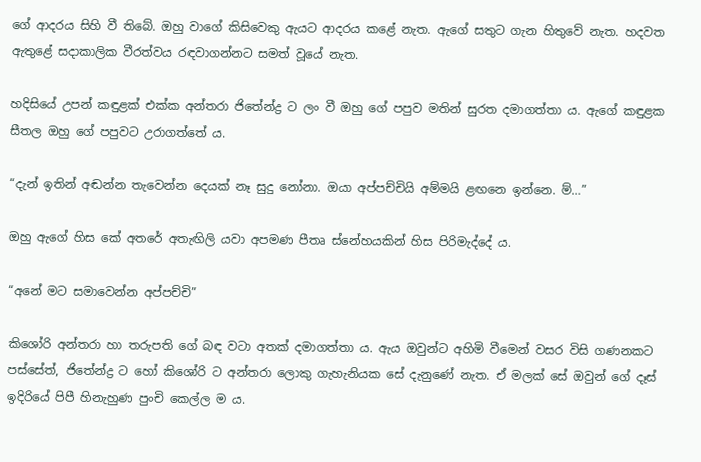ගේ ආදරය සිහි වී තිබේ. ඔහු වාගේ කිසිවෙකු ඇයට ආදරය කළේ නැත. ඇගේ සතුට ගැන හිතුවේ නැත. හදවත ඇතුළේ සදාකාලික වීරත්වය රඳවාගන්නට සමත් වූයේ නැත.

හදිසියේ උපන් කඳුළක් එක්ක අන්තරා ජිතේන්ද්‍ර ට ලං වී ඔහු ගේ පපුව මතින් සුරත දමාගත්තා ය. ඇගේ කඳුළක සීතල ඔහු ගේ පපුවට උරාගත්තේ ය.

“දැන් ඉතින් අඬන්න තැවෙන්න දෙයක් නෑ සුදු නෝනා. ඔයා අප්පච්චියි අම්මයි ළඟනෙ ඉන්නෙ. ම්…”

ඔහු ඇගේ හිස කේ අතරේ අතැඟිලි යවා අපමණ පීතෘ ස්නේහයකින් හිස පිරිමැද්දේ ය.

“අනේ මට සමාවෙන්න අප්පච්චි”

කිශෝරි අන්තරා හා තරුපති ගේ බඳ වටා අතක් දමාගත්තා ය. ඇය ඔවුන්ට අහිමි වීමෙන් වසර විසි ගණනකට පස්සේත්, ජිතේන්ද්‍ර ට හෝ කිශෝරි ට අන්තරා ලොකු ගැහැනියක සේ දැනුණේ නැත. ඒ මලක් සේ ඔවුන් ගේ දෑස් ඉදිරියේ පිපී හිනැහුණ පුංචි කෙල්ල ම ය.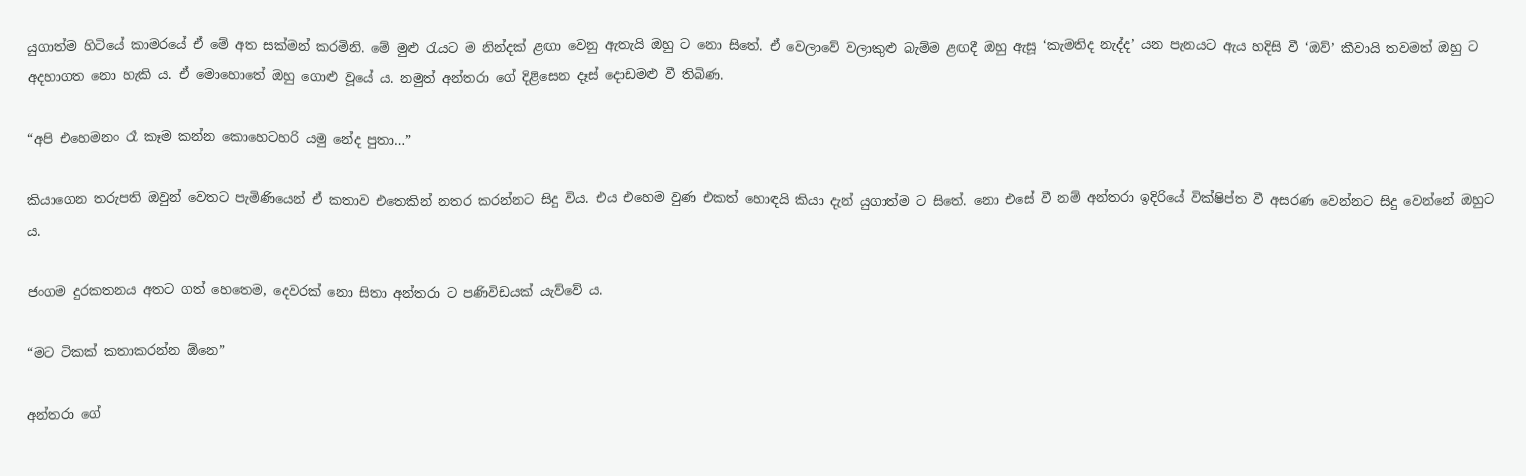යුගාත්ම හිටියේ කාමරයේ ඒ මේ අත සක්මන් කරමිනි. මේ මුළු රැයට ම නින්දක් ළඟා වෙනු ඇතැයි ඔහු ට නො සිතේ. ඒ වෙලාවේ වලාකුළු බැම්ම ළඟදී ඔහු ඇසූ ‘කැමතිද නැද්ද’ යන පැනයට ඇය හදිසි වී ‘ඔව්’ කීවායි තවමත් ඔහු ට අදහාගත නො හැකි ය. ඒ මොහොතේ ඔහු ගොළු වූයේ ය. නමුත් අන්තරා ගේ දිළිසෙන දෑස් දොඩමළු වී තිබිණ.

“අපි එහෙමනං රෑ කෑම කන්න කොහෙටහරි යමු නේද පුතා…”

කියාගෙන තරුපති ඔවුන් වෙතට පැමිණියෙන් ඒ කතාව එතෙකින් නතර කරන්නට සිදු විය. එය එහෙම වුණ එකත් හොඳයි කියා දැන් යුගාත්ම ට සිතේ. නො එසේ වී නම් අන්තරා ඉදිරියේ වික්ෂිප්ත වී අසරණ වෙන්නට සිදු වෙන්නේ ඔහුට ය.

ජංගම දුරකතනය අතට ගත් හෙතෙම, දෙවරක් නො සිතා අන්තරා ට පණිවිඩයක් යැව්වේ ය.

“මට ටිකක් කතාකරන්න ඕනෙ”

අන්තරා ගේ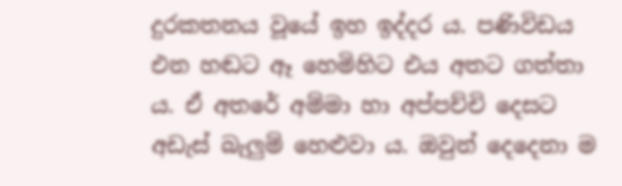දුරකතනය වූයේ ඉහ ඉද්දර ය. පණිවිඩය එන හඬට ඈ හෙමිහිට එය අතට ගත්තා ය. ඒ අතරේ අම්මා හා අප්පච්චි දෙසට අඩැස් බැලුම් හෙළුවා ය. ඔවුන් දෙදෙනා ම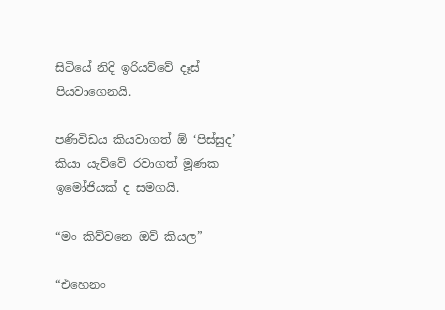සිටියේ නිදි ඉරියව්වේ දෑස් පියවාගෙනයි.

පණිවිඩය කියවාගත් ඕ ‘පිස්සුද’ කියා යැව්වේ රවාගත් මූණක ඉමෝජියක් ද සමගයි.

“මං කිව්වනෙ ඔව් කියල”

“එහෙනං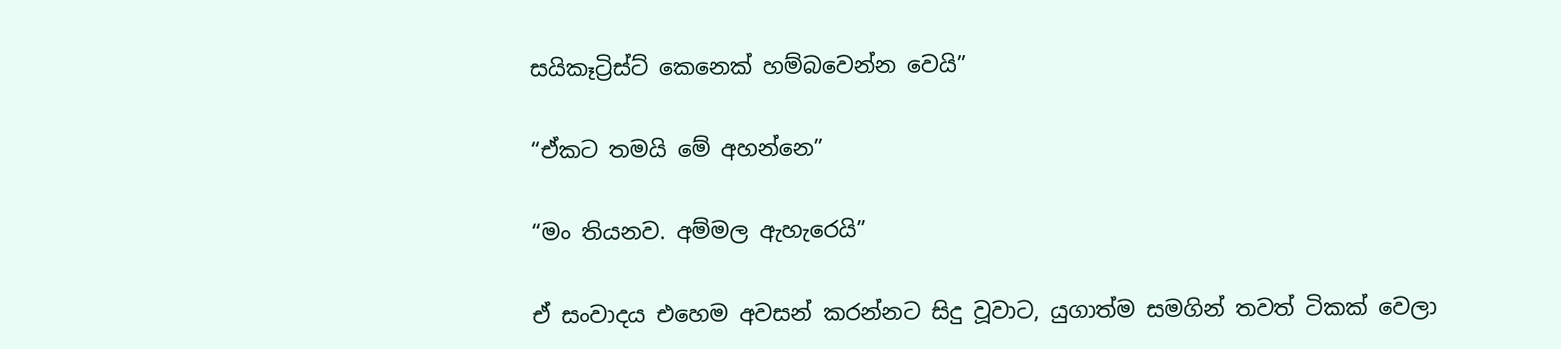සයිකෑට්‍රිස්ට් කෙනෙක් හම්බවෙන්න වෙයි”

“ඒකට තමයි මේ අහන්නෙ”

“මං තියනව. අම්මල ඇහැරෙයි”

ඒ සංවාදය එහෙම අවසන් කරන්නට සිදු වූවාට, යුගාත්ම සමගින් තවත් ටිකක් වෙලා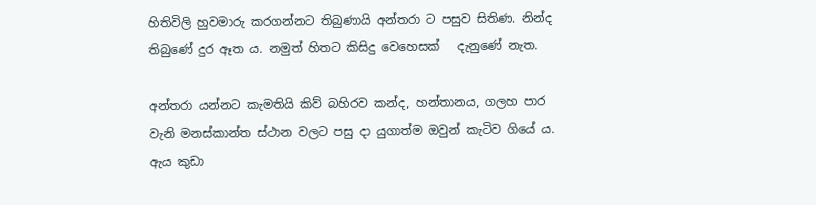හිතිවිලි හුවමාරු කරගන්නට තිබුණායි අන්තරා ට පසුව සිතිණ. නින්ද තිබුණේ දුර ඈත ය. නමුත් හිතට කිසිදු වෙහෙසක්   දැනුණේ නැත.

අන්තරා යන්නට කැමතියි කිව් බහිරව කන්ද, හන්තානය, ගලහ පාර වැනි මනස්කාන්ත ස්ථාන වලට පසු දා යුගාත්ම ඔවුන් කැටිව ගියේ ය. ඇය කුඩා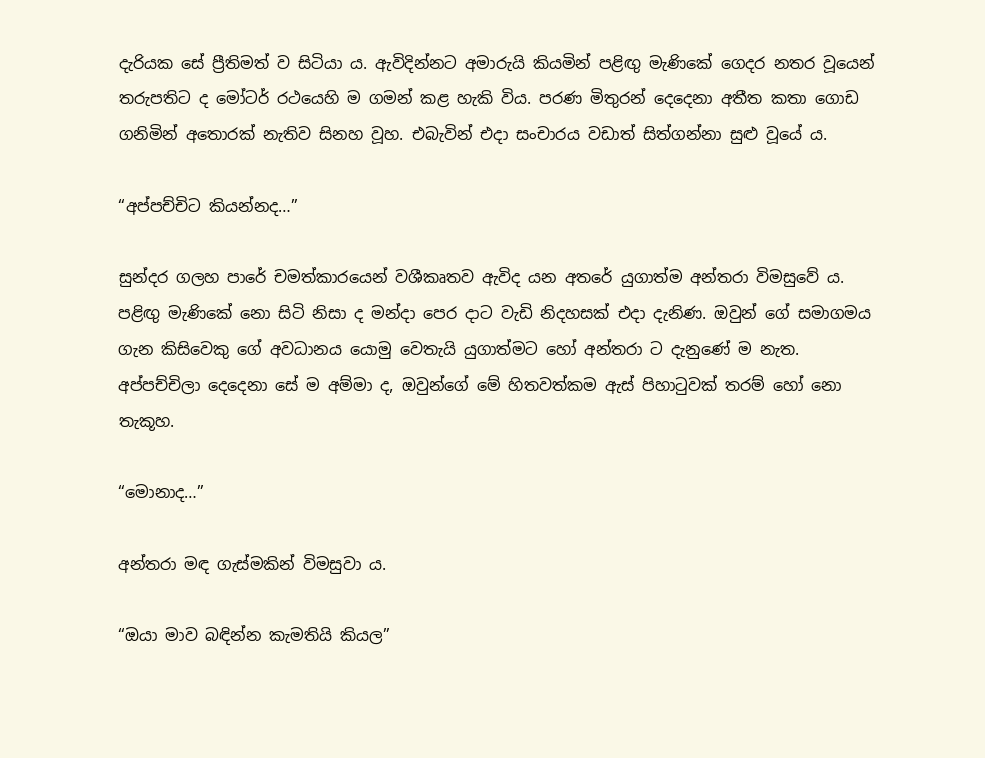දැරියක සේ ප්‍රීතිමත් ව සිටියා ය. ඇවිදින්නට අමාරුයි කියමින් පළිඟු මැණිකේ ගෙදර නතර වූයෙන් තරුපතිට ද මෝටර් රථයෙහි ම ගමන් කළ හැකි විය. පරණ මිතුරන් දෙදෙනා අතීත කතා ගොඩ ගනිමින් අතොරක් නැතිව සිනහ වූහ. එබැවින් එදා සංචාරය වඩාත් සිත්ගන්නා සුළු වූයේ ය.

“අප්පච්චිට කියන්නද…”

සුන්දර ගලහ පාරේ චමත්කාරයෙන් වශීකෘතව ඇවිද යන අතරේ යුගාත්ම අන්තරා විමසුවේ ය. පළිඟු මැණිකේ නො සිටි නිසා ද මන්දා පෙර දාට වැඩි නිදහසක් එදා දැනිණ. ඔවුන් ගේ සමාගමය ගැන කිසිවෙකු ගේ අවධානය යොමු වෙතැයි යුගාත්මට හෝ අන්තරා ට දැනුණේ ම නැත. අප්පච්චිලා දෙදෙනා සේ ම අම්මා ද, ඔවුන්‍ගේ මේ හිතවත්කම ඇස් පිහාටුවක් තරම් හෝ නො තැකූහ.

“මොනාද…”

අන්තරා මඳ ගැස්මකින් විමසුවා ය.

“ඔයා මාව බඳින්න කැමතියි කියල”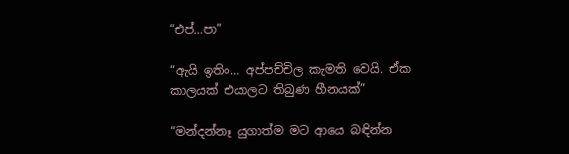“එප්…පා”

“ඇයි ඉතිං… අප්පච්චිල කැමති වෙයි. ඒක කාලයක් එයාලට තිබුණ හීනයක්”

“මන්දන්නෑ යුගාත්ම මට ආයෙ බඳින්න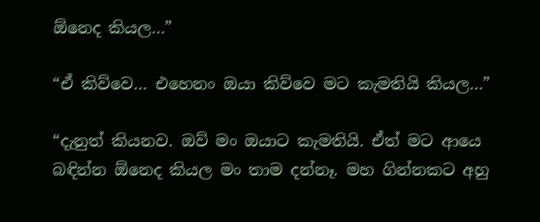ඕනෙද කියල…”

“ඒ කිව්වෙ… එහෙනං ඔයා කිව්වෙ මට කැමතියි කියල…”

“දැනුත් කියනව. ඔව් මං ඔයාට කැමතියි. ඒත් මට ආයෙ බඳින්න ඕනෙද කියල මං තාම දන්නෑ. මහ ගින්නකට අහු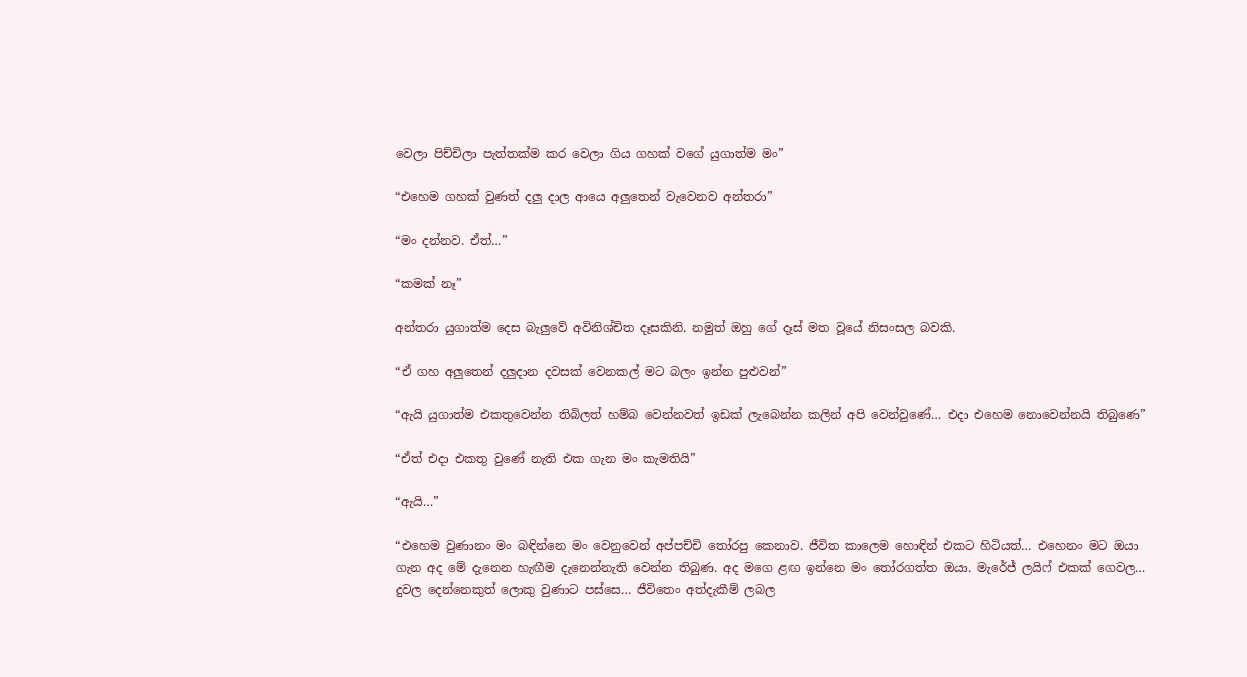වෙලා පිච්චිලා පැත්තක්ම කර වෙලා ගිය ගහක් වගේ යුගාත්ම මං”

“එහෙම ගහක් වුණත් දලු දාල ආයෙ අලුතෙන් වැවෙනව අන්තරා”

“මං දන්නව. ඒත්…”

“කමක් නෑ”

අන්තරා යුගාත්ම දෙස බැලුවේ අවිනිශ්චිත දෑසකිනි. නමුත් ඔහු ගේ දෑස් මත වූයේ නිසංසල බවකි.

“ඒ ගහ අලුතෙන් දලුදාන දවසක් වෙනකල් මට බලං ඉන්න පුළුවන්”

“ඇයි යුගාත්ම එකතුවෙන්න තිබිලත් හම්බ වෙන්නවත් ඉඩක් ලැබෙන්න කලින් අපි වෙන්වුණේ… එදා එහෙම නොවෙන්නයි තිබුණෙ”

“ඒත් එදා එකතු වුණේ නැති එක ගැන මං කැමතියි”

“ඇයි…”

“එහෙම වුණානං මං බඳින්නෙ මං වෙනුවෙන් අප්පච්චි තෝරපු කෙනාව. ජීවිත කාලෙම හොඳින් එකට හිටියත්… එහෙනං මට ඔයා ගැන අද මේ දැනෙන හැඟීම දැනෙන්නැති වෙන්න තිබුණ. අද මගෙ ළඟ ඉන්නෙ මං තෝරගත්ත ඔයා. මැරේජ් ලයිෆ් එකක් ගෙවල… දුවල දෙන්නෙකුත් ලොකු වුණාට පස්සෙ… ජීවිතෙං අත්දැකීම් ලබල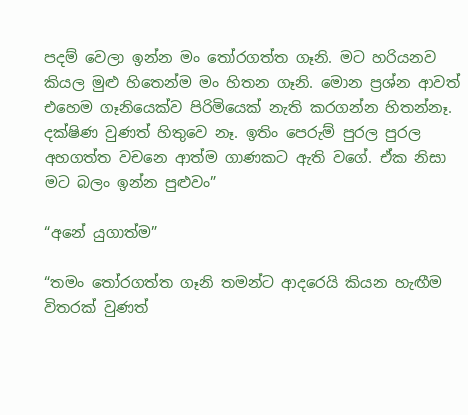පදම් වෙලා ඉන්න මං තෝරගත්ත ගෑනි. මට හරියනව කියල මුළු හිතෙන්ම මං හිතන ගෑනි. මොන ප්‍රශ්න ආවත් එහෙම ගෑනියෙක්ව පිරිමියෙක් නැති කරගන්න හිතන්නෑ. දක්ෂිණ වුණත් හිතුවෙ නෑ. ඉතිං පෙරුම් පුරල පුරල අහගත්ත වචනෙ ආත්ම ගාණකට ඇති වගේ. ඒක නිසා මට බලං ඉන්න පුළුවං”

“අනේ යුගාත්ම”

“තමං තෝරගත්ත ගෑනි තමන්ට ආදරෙයි කියන හැඟීම විතරක් වුණත්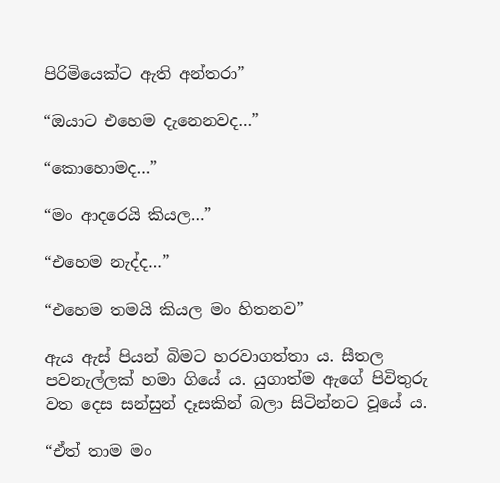පිරිමියෙක්ට ඇති අන්තරා”

“ඔයාට එහෙම දැනෙනවද…”

“කොහොමද…”

“මං ආදරෙයි කියල…”

“එහෙම නැද්ද…”

“එහෙම තමයි කියල මං හිතනව”

ඇය ඇස් පියන් බිමට හරවාගත්තා ය. සීතල පවනැල්ලක් හමා ගියේ ය. යුගාත්ම ඇගේ පිවිතුරු වත දෙස සන්සුන් දෑසකින් බලා සිටින්නට වූයේ ය.

“ඒත් තාම මං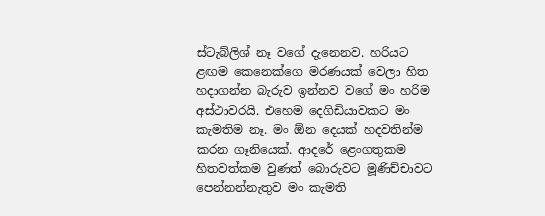ස්ටැබ්ලිශ් නෑ වගේ දැනෙනව. හරියට ළඟම කෙනෙක්ගෙ මරණයක් වෙලා හිත හදාගන්න බැරුව ඉන්නව වගේ මං හරිම අස්ථාවරයි. එහෙම දෙගිඩියාවකට මං කැමතිම නෑ. මං ඕන දෙයක් හදවතින්ම කරන ගෑනියෙක්. ආදරේ ළෙංගතුකම හිතවත්කම වුණත් බොරුවට මූණිච්චාවට පෙන්නන්නැතුව මං කැමති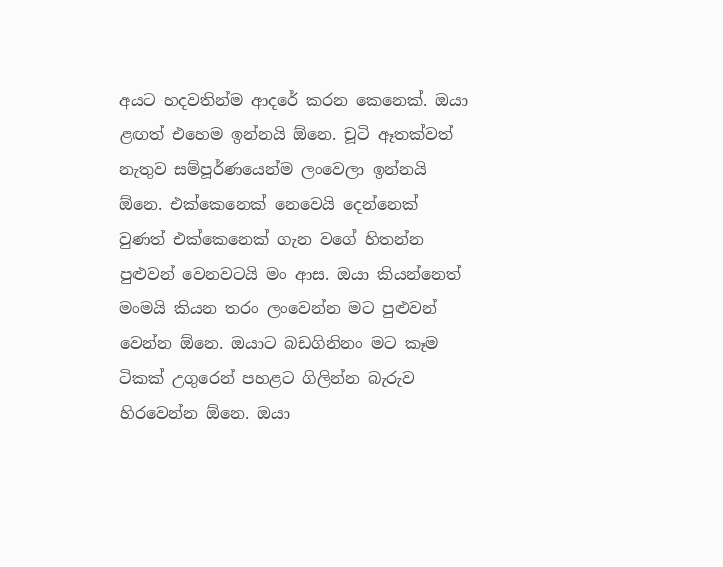අයට හදවතින්ම ආදරේ කරන කෙනෙක්. ඔයා ළඟත් එහෙම ඉන්නයි ඕනෙ. චූටි ඈතක්වත් නැතුව සම්පූර්ණයෙන්ම ලංවෙලා ඉන්නයි ඕනෙ. එක්කෙනෙක් නෙවෙයි දෙන්නෙක් වුණත් එක්කෙනෙක් ගැන වගේ හිතන්න පුළුවන් වෙනවටයි මං ආස. ඔයා කියන්නෙත් මංමයි කියන තරං ලංවෙන්න මට පුළුවන් වෙන්න ඕනෙ. ඔයාට බඩගිනිනං මට කෑම ටිකක් උගුරෙන් පහළට ගිලින්න බැරුව හිරවෙන්න ඕනෙ. ඔයා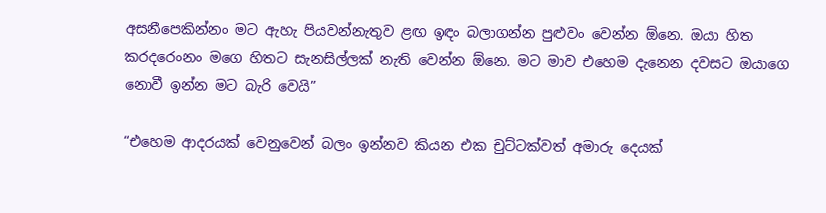අසනීපෙකින්නං මට ඇහැ පියවන්නැතුව ළඟ ඉඳං බලාගන්න පුළුවං වෙන්න ඕනෙ. ඔයා හිත කරදරෙංනං මගෙ හිතට සැනසිල්ලක් නැති වෙන්න ඕනෙ. මට මාව එහෙම දැනෙන දවසට ඔයාගෙ නොවී ඉන්න මට බැරි වෙයි”

“එහෙම ආදරයක් වෙනුවෙන් බලං ඉන්නව කියන එක චුට්ටක්වත් අමාරු දෙයක්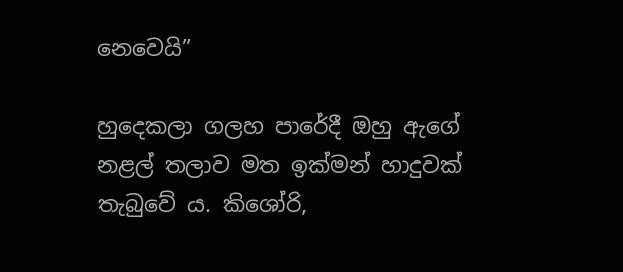නෙවෙයි”

හුදෙකලා ගලහ පාරේදී ඔහු ඇගේ නළල් තලාව මත ඉක්මන් හාදුවක් තැබුවේ ය. කිශෝරි,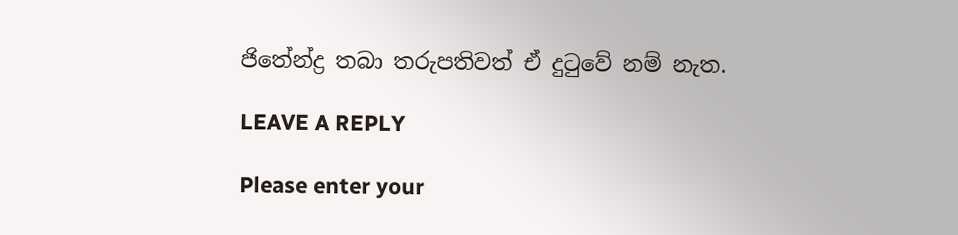ජිතේන්ද්‍ර තබා තරුපතිවත් ඒ දුටුවේ නම් නැත.

LEAVE A REPLY

Please enter your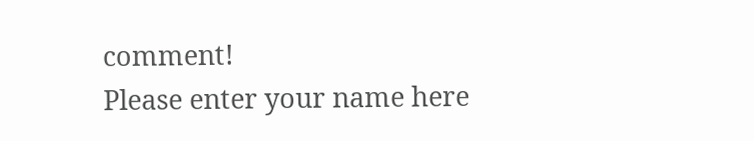comment!
Please enter your name here